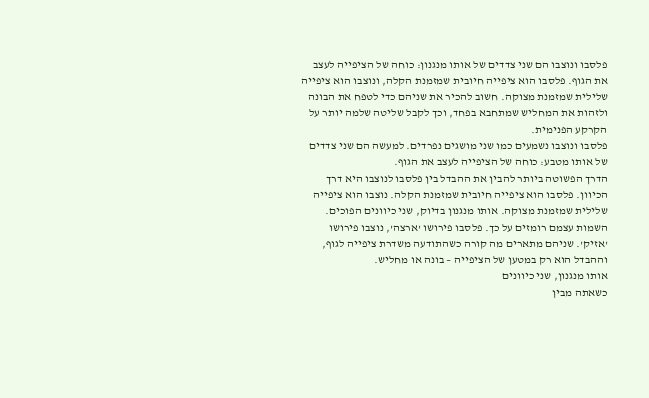פלסבו ונוצבו הם שני צדדים של אותו מנגנון: כוחה של הציפייה לעצב את הגוף. פלסבו הוא ציפייה חיובית שמזמנת הקלה, ונוצבו הוא ציפייה שלילית שמזמנת מצוקה. חשוב להכיר את שניהם כדי לטפח את הבונה ולזהות את המחליש שמתחבא בפחד, וכך לקבל שליטה שלמה יותר על הקרקע הפנימית.
פלסבו ונוצבו נשמעים כמו שני מושגים נפרדים. למעשה הם שני צדדים של אותו מטבע: כוחה של הציפייה לעצב את הגוף.
הדרך הפשוטה ביותר להבין את ההבדל בין פלסבו לנוצבו היא דרך הכיוון. פלסבו הוא ציפייה חיובית שמזמנת הקלה. נוצבו הוא ציפייה שלילית שמזמנת מצוקה. אותו מנגנון בדיוק, שני כיוונים הפוכים.
השמות עצמם רומזים על כך. פלסבו פירושו 'ארצה', נוצבו פירושו 'אזיק'. שניהם מתארים מה קורה כשהתודעה משדרת ציפייה לגוף, וההבדל הוא רק במטען של הציפייה – בונה או מחליש.
אותו מנגנון, שני כיוונים
כשאתה מבין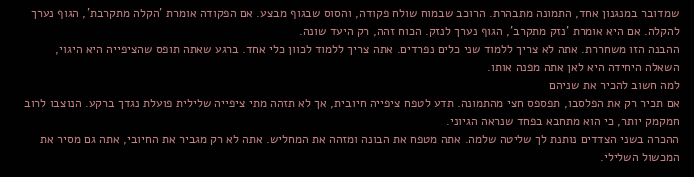שמדובר במנגנון אחד, התמונה מתבהרת. הרוכב שבמוח שולח פקודה, והסוס שבגוף מבצע. אם הפקודה אומרת 'הקלה מתקרבת', הגוף נערך להקלה. אם היא אומרת 'נזק מתקרב', הגוף נערך לנזק. הכוח זהה, רק היעד שונה.
ההבנה הזו משחררת. אתה לא צריך ללמוד שני כלים נפרדים. אתה צריך ללמוד לכוון כלי אחד. ברגע שאתה תופס שהציפייה היא היגוי, השאלה היחידה היא לאן אתה מפנה אותו.
למה חשוב להכיר את שניהם
אם תכיר רק את הפלסבו, תפספס חצי מהתמונה. תדע לטפח ציפייה חיובית, אך לא תזהה מתי ציפייה שלילית פועלת נגדך ברקע. הנוצבו לרוב חמקמק יותר, כי הוא מתחבא בפחד שנראה הגיוני.
ההכרה בשני הצדדים נותנת לך שליטה שלמה. אתה מטפח את הבונה ומזהה את המחליש. אתה לא רק מגביר את החיובי, אתה גם מסיר את המכשול השלילי.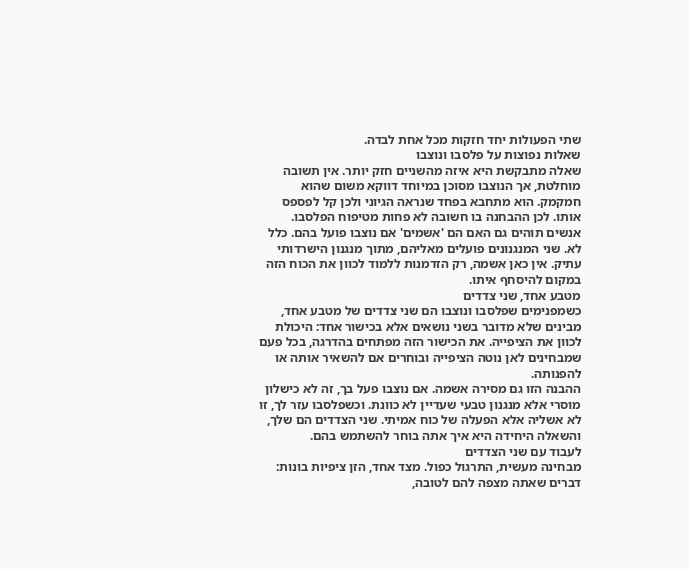שתי הפעולות יחד חזקות מכל אחת לבדה.
שאלות נפוצות על פלסבו ונוצבו
שאלה מתבקשת היא איזה מהשניים חזק יותר. אין תשובה מוחלטת, אך הנוצבו מסוכן במיוחד דווקא משום שהוא חמקמק. הוא מתחבא בפחד שנראה הגיוני ולכן קל לפספס אותו. לכן ההבחנה בו חשובה לא פחות מטיפוח הפלסבו.
אנשים תוהים גם האם הם 'אשמים' אם נוצבו פועל בהם. כלל לא. שני המנגנונים פועלים מאליהם, מתוך מנגנון הישרדותי עתיק. אין כאן אשמה, רק הזדמנות ללמוד לכוון את הכוח הזה במקום להיסחף איתו.
מטבע אחד, שני צדדים
כשמפנימים שפלסבו ונוצבו הם שני צדדים של מטבע אחד, מבינים שלא מדובר בשני נושאים אלא בכישור אחד: היכולת לכוון את הציפייה. את הכישור הזה מפתחים בהדרגה, בכל פעם שמבחינים לאן נוטה הציפייה ובוחרים אם להשאיר אותה או להפנותה.
ההבנה הזו גם מסירה אשמה. אם נוצבו פעל בך, זה לא כישלון מוסרי אלא מנגנון טבעי שעדיין לא כוונת. וכשפלסבו עזר לך, זו לא אשליה אלא הפעלה של כוח אמיתי. שני הצדדים הם שלך, והשאלה היחידה היא איך אתה בוחר להשתמש בהם.
לעבוד עם שני הצדדים
מבחינה מעשית, התרגול כפול. מצד אחד, הזן ציפיות בונות: דברים שאתה מצפה להם לטובה,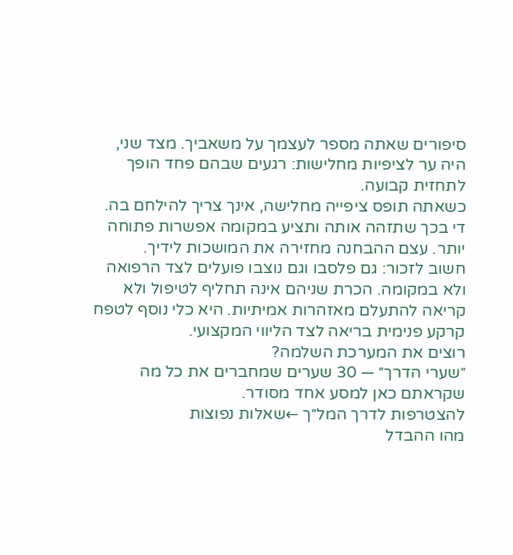סיפורים שאתה מספר לעצמך על משאביך. מצד שני, היה ער לציפיות מחלישות: רגעים שבהם פחד הופך לתחזית קבועה.
כשאתה תופס ציפייה מחלישה, אינך צריך להילחם בה. די בכך שתזהה אותה ותציע במקומה אפשרות פתוחה יותר. עצם ההבחנה מחזירה את המושכות לידיך.
חשוב לזכור: גם פלסבו וגם נוצבו פועלים לצד הרפואה ולא במקומה. הכרת שניהם אינה תחליף לטיפול ולא קריאה להתעלם מאזהרות אמיתיות. היא כלי נוסף לטפח קרקע פנימית בריאה לצד הליווי המקצועי.
רוצים את המערכת השלמה?
״שערי הדרך״ — 30 שערים שמחברים את כל מה שקראתם כאן למסע אחד מסודר.
להצטרפות לדרך המל״ך ←שאלות נפוצות
מהו ההבדל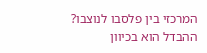המרכזי בין פלסבו לנוצבו?
ההבדל הוא בכיוון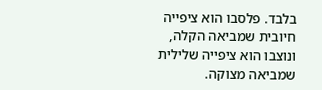בלבד. פלסבו הוא ציפייה חיובית שמביאה הקלה, ונוצבו הוא ציפייה שלילית שמביאה מצוקה.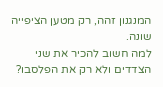המנגנון זהה, רק מטען הציפייה שונה.
למה חשוב להכיר את שני הצדדים ולא רק את הפלסבו?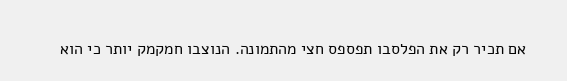אם תכיר רק את הפלסבו תפספס חצי מהתמונה. הנוצבו חמקמק יותר כי הוא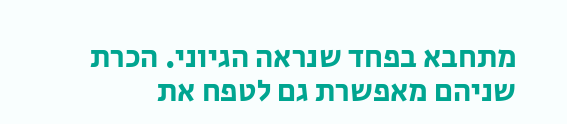מתחבא בפחד שנראה הגיוני. הכרת שניהם מאפשרת גם לטפח את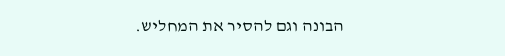הבונה וגם להסיר את המחליש.